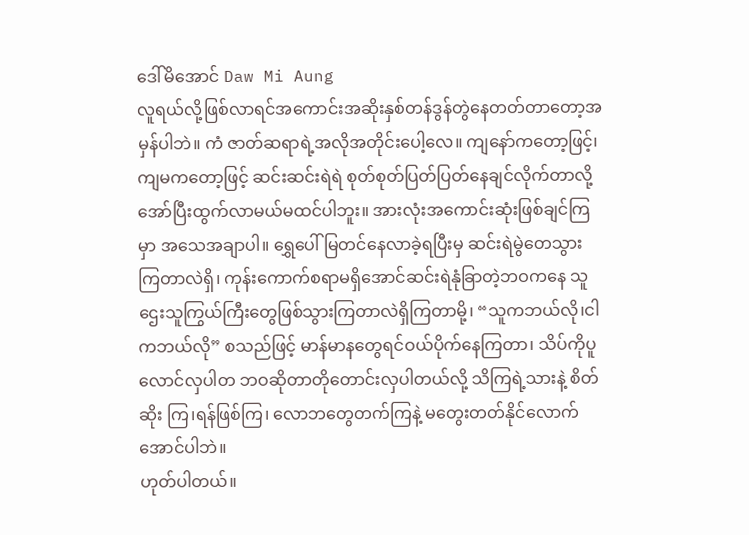ဒေါ်မိအောင် Daw Mi Aung
လူရယ်လို့ဖြစ်လာရင်အကောင်းအဆိုးနှစ်တန်ဒွန်တွဲနေတတ်တာတော့အမှန်ပါဘဲ။ ကံ ဇာတ်ဆရာရဲ့အလိုအတိုင်းပေါ့လေ။ ကျနော်ကတော့ဖြင့်၊ကျမကတော့ဖြင့် ဆင်းဆင်းရဲရဲ စုတ်စုတ်ပြတ်ပြတ်နေချင်လိုက်တာလို့ အော်ပြီးထွက်လာမယ်မထင်ပါဘူး။ အားလုံးအကောင်းဆုံးဖြစ်ချင်ကြမှာ အသေအချာပါ။ ရွှေပေါ်မြတင်နေလာခဲ့ရပြီးမှ ဆင်းရဲမွဲတေသွားကြတာလဲရှိ၊ ကုန်းကောက်စရာမရှိအောင်ဆင်းရဲနုံခြာတဲ့ဘဝကနေ သူဌေးသူကြွယ်ကြီးတွေဖြစ်သွားကြတာလဲရှိကြတာမို့၊ “သူကဘယ်လို၊ငါကဘယ်လို” စသည်ဖြင့် မာန်မာနတွေရင်ဝယ်ပိုက်နေကြတာ၊ သိပ်ကိုပူလောင်လှပါတ ဘဝဆိုတာတိုတောင်းလှပါတယ်လို့ သိကြရဲ့သားနဲ့ စိတ်ဆိုး ကြ၊ရန်ဖြစ်ကြ၊ လောဘတွေတက်ကြနဲ့ မတွေးတတ်နိုင်လောက်အောင်ပါဘဲ။
ဟုတ်ပါတယ်။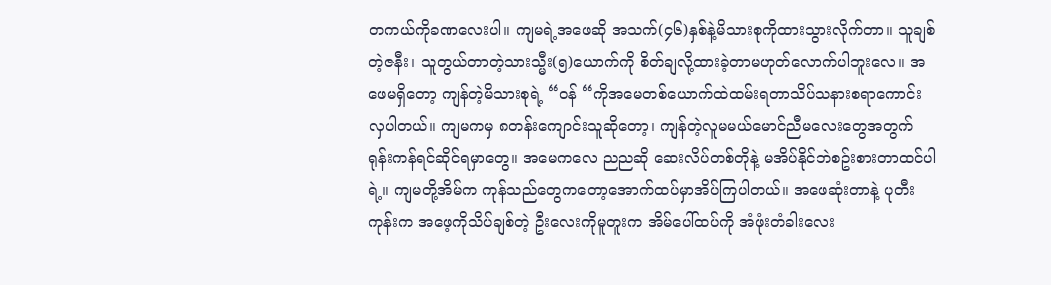တကယ်ကိုခဏလေးပါ။ ကျမရဲ့အဖေဆို အသက်(၄၆)နှစ်နဲ့မိသားစုကိုထားသွားလိုက်တာ။ သူချစ်တဲ့ဇနီး၊ သူတွယ်တာတဲ့သားသ္မီး(၅)ယောက်ကို စိတ်ချလို့ထားခဲ့တာမဟုတ်လောက်ပါဘူးလေ။ အဖေမရှိတော့ ကျန်တဲ့မိသားစုရဲ့ “ဝန် “ကိုအမေတစ်ယောက်ထဲထမ်းရတာသိပ်သနားစရာကောင်းလှပါတယ်။ ကျမကမှ ၈တန်းကျောင်းသူဆိုတော့၊ ကျန်တဲ့လူမမယ်မောင်ညီမလေးတွေအတွက် ရုန်းကန်ရင်ဆိုင်ရမှာတွေ။ အမေကလေ ညညဆို ဆေးလိပ်တစ်တိုနဲ့ မအိပ်နိုင်ဘဲစဥ်းစားတာထင်ပါရဲ့။ ကျမတို့အိမ်က ကုန်သည်တွေကတော့အောက်ထပ်မှာအိပ်ကြပါတယ်။ အဖေဆုံးတာနဲ့ ပုတီးကုန်းက အဖေ့ကိုသိပ်ချစ်တဲ့ ဦးလေးကိုမူတူးက အိမ်ပေါ်ထပ်ကို အံဖုံးတံခါးလေး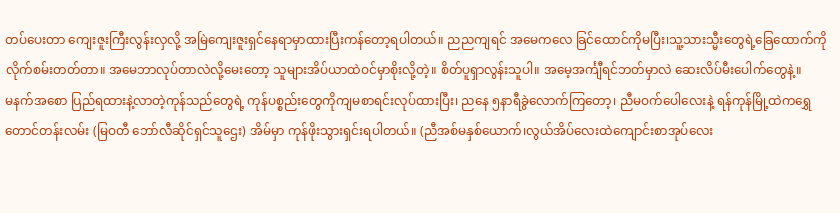တပ်ပေးတာ ကျေးဇူးကြီးလွန်းလှလို့ အမြဲကျေးဇူးရှင်နေရာမှာထားပြီးကန်တော့ရပါတယ်။ ညညကျရင် အမေကလေ ခြင်ထောင်ကိုမပြီး၊သူ့သားသ္မီးတွေရဲ့ခြေထောက်ကိုလိုက်စမ်းတတ်တာ။ အမေဘာလုပ်တာလဲလို့မေးတော့ သူများအိပ်ယာထဲဝင်မှာစိုးလို့တဲ့။ စိတ်ပူရှာလွန်းသူပါ။ အမေ့အင်္ကျီရင်ဘတ်မှာလဲ ဆေးလိပ်မီးပေါက်တွေနဲ့။
မနက်အစော ပြည်ရထားနဲ့လာတဲ့ကုန်သည်တွေရဲ့ ကုန်ပစ္စည်းတွေကိုကျမစာရင်းလုပ်ထားပြီး၊ ညနေ ၅နာရီခွဲလောက်ကြတော့၊ ညီမဝက်ပေါလေးနဲ့ ရန်ကုန်မြို့ထဲကရွှေတောင်တန်းလမ်း (မြဝတီ ဘော်လီဆိုင်ရှင်သူဌေး) အိမ်မှာ ကုန်ဖိုးသွားရှင်းရပါတယ်။ (ညီအစ်မနှစ်ယောက်၊လွယ်အိပ်လေးထဲကျောင်းစာအုပ်လေး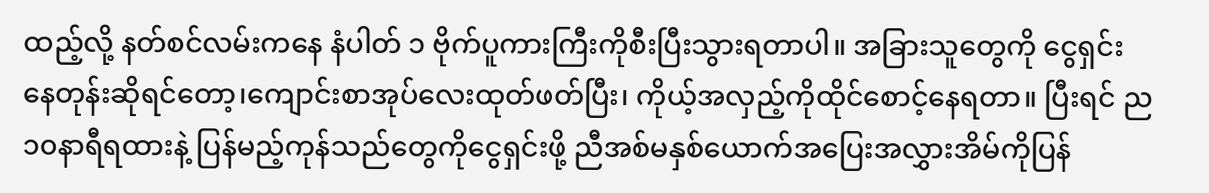ထည့်လို့ နတ်စင်လမ်းကနေ နံပါတ် ၁ ဗိုက်ပူကားကြီးကိုစီးပြီးသွားရတာပါ။ အခြားသူတွေကို ငွေရှင်းနေတုန်းဆိုရင်တော့၊ကျောင်းစာအုပ်လေးထုတ်ဖတ်ပြီး၊ ကိုယ့်အလှည့်ကိုထိုင်စောင့်နေရတာ။ ပြီးရင် ည၁၀နာရီရထားနဲ့ ပြန်မည့်ကုန်သည်တွေကိုငွေရှင်းဖို့ ညီအစ်မနှစ်ယောက်အပြေးအလွှားအိမ်ကိုပြန်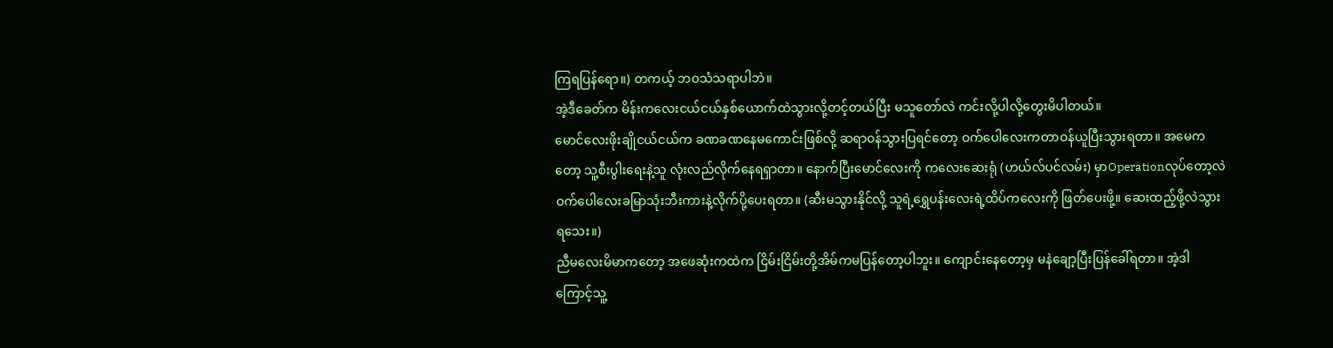ကြရပြန်ရော။) တကယ့် ဘဝသံသရာပါဘဲ။
အဲ့ဒီခေတ်က မိန်းကလေးငယ်ငယ်နှစ်ယောက်ထဲသွားလို့တင့်တယ်ပြီး မသူတော်လဲ ကင်းလို့ပါလို့တွေးမိပါတယ်။
မောင်လေးဖိုးချိုငယ်ငယ်က ခဏခဏနေမကောင်းဖြစ်လို့ ဆရာဝန်သွားပြရင်တော့ ဝက်ပေါလေးကတာဝန်ယူပြီးသွားရတာ။ အမေကတော့ သူ့စီးပွါးရေးနဲ့သူ လုံးလည်လိုက်နေရရှာတာ။ နောက်ပြီးမောင်လေးကို ကလေးဆေးရုံ (ဟယ်လ်ပင်လမ်း) မှာOperationလုပ်တော့လဲ ဝက်ပေါလေးခမြာသုံးဘီးကားနဲ့လိုက်ပို့ပေးရတာ။ (ဆီးမသွားနိုင်လို့ သူရဲ့ရွှေပန်းလေးရဲ့ထိပ်ကလေးကို ဖြတ်ပေးဖို့။ ဆေးထည့်ဖို့လဲသွားရသေး။)
ညီမလေးမိမာကတော့ အဖေဆုံးကထဲက ငြိမ်းငြိမ်းတို့အိမ်ကမပြန်တော့ပါဘူး။ ကျောင်းနေတော့မှ မနဲချော့ပြီးပြန်ခေါ်ရတာ။ အဲ့ဒါကြောင့်သူ့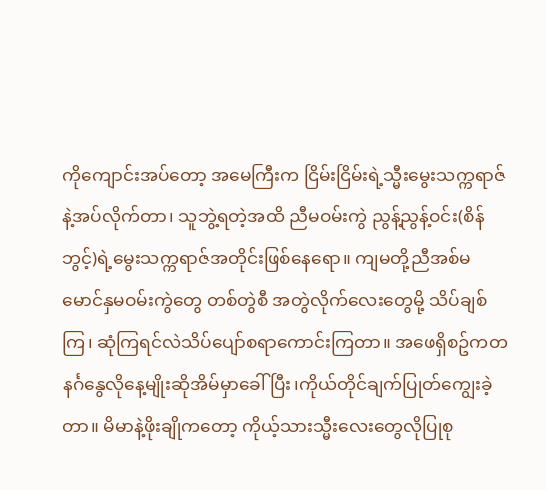ကိုကျောင်းအပ်တော့ အမေကြီးက ငြိမ်းငြိမ်းရဲ့သ္မီးမွေးသက္ကရာဇ်နဲ့အပ်လိုက်တာ၊ သူဘွဲ့ရတဲ့အထိ ညီမဝမ်းကွဲ ညွန့်ညွန့်ဝင်း(စိန်ဘွင့်)ရဲ့မွေးသက္ကရာဇ်အတိုင်းဖြစ်နေရော။ ကျမတို့ညီအစ်မ မောင်နှမဝမ်းကွဲတွေ တစ်တွဲစီ အတွဲလိုက်လေးတွေမို့ သိပ်ချစ်ကြ၊ ဆုံကြရင်လဲသိပ်ပျော်စရာကောင်းကြတာ။ အဖေရှိစဥ်ကတနင်္ဂနွေလိုနေ့မျိုးဆိုအိမ်မှာခေါ်ပြီး၊ကိုယ်တိုင်ချက်ပြုတ်ကျွေးခဲ့တာ။ မိမာနဲ့ဖိုးချိုကတော့ ကိုယ့်သားသ္မီးလေးတွေလိုပြုစု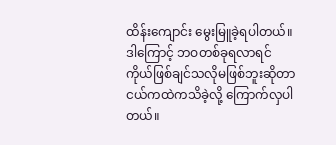ထိန်းကျောင်း မွေးမြူခဲ့ရပါတယ်။
ဒါကြောင့် ဘဝတစ်ခုရလာရင် ကိုယ်ဖြစ်ချင်သလိုမဖြစ်ဘူးဆိုတာ ငယ်ကထဲကသိခဲ့လို့ ကြောက်လှပါတယ်။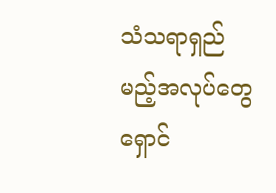သံသရာရှည်မည့်အလုပ်တွေရှောင်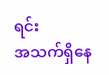ရင်း
အသက်ရှိနေ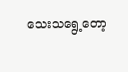သေးသရွေ့တော့